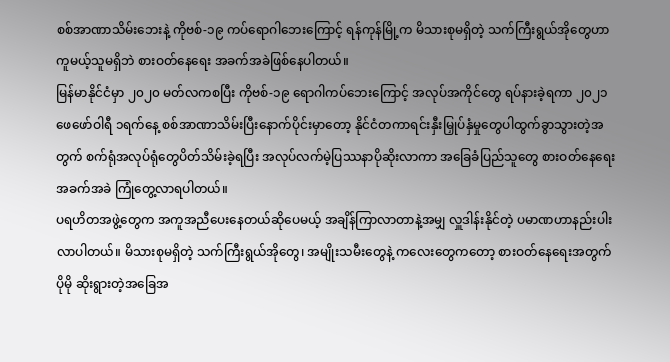စစ်အာဏာသိမ်းဘေးနဲ့ ကိုဗစ်-၁၉ ကပ်ရောဂါဘေးကြောင့် ရန်ကုန်မြို့က မိသားစုမရှိတဲ့ သက်ကြီးရွယ်အိုတွေဟာ ကူမယ့်သူမရှိဘဲ စားဝတ်နေရေး အခက်အခဲဖြစ်နေပါတယ်။
မြန်မာနိုင်ငံမှာ ၂၀၂၀ မတ်လကစပြီး ကိုဗစ်-၁၉ ရောဂါကပ်ဘေးကြောင့် အလုပ်အကိုင်တွေ ရပ်နားခဲ့ရကာ ၂၀၂၁ ဖေဖော်ဝါရီ ၁ရက်နေ့ စစ်အာဏာသိမ်းပြီးနောက်ပိုင်းမှာတော့ နိုင်ငံတကာရင်းနှီးမြှုပ်နှံမှုတွေပါထွက်ခွာသွားတဲ့အတွက် စက်ရုံအလုပ်ရုံတွေပိတ်သိမ်းခဲ့ရပြီး အလုပ်လက်မဲ့ပြဿနာပိုဆိုးလာကာ အခြေခံပြည်သူတွေ စားဝတ်နေရေးအခက်အခဲ ကြုံတွေ့လာရပါတယ်။
ပရဟိတအဖွဲ့တွေက အကူအညီပေးနေတယ်ဆိုပေမယ့် အချိန်ကြာလာတာနဲ့အမျှ လှူဒါန်းနိုင်တဲ့ ပမာဏဟာနည်းပါးလာပါတယ်။ မိသားစုမရှိတဲ့ သက်ကြီးရွယ်အိုတွေ၊ အမျိုးသမီးတွေနဲ့ ကလေးတွေကတော့ စားဝတ်နေရေးအတွက် ပိုမို ဆိုးရွားတဲ့အခြေအ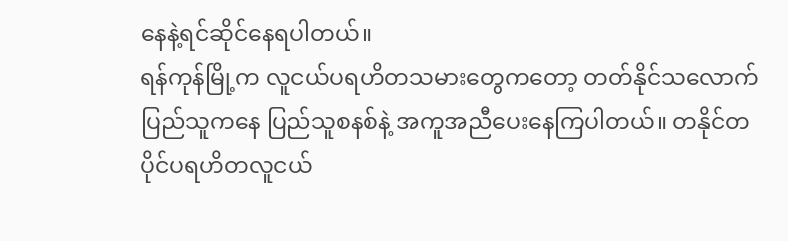နေနဲ့ရင်ဆိုင်နေရပါတယ်။
ရန်ကုန်မြို့က လူငယ်ပရဟိတသမားတွေကတော့ တတ်နိုင်သလောက် ပြည်သူကနေ ပြည်သူစနစ်နဲ့ အကူအညီပေးနေကြပါတယ်။ တနိုင်တပိုင်ပရဟိတလူငယ်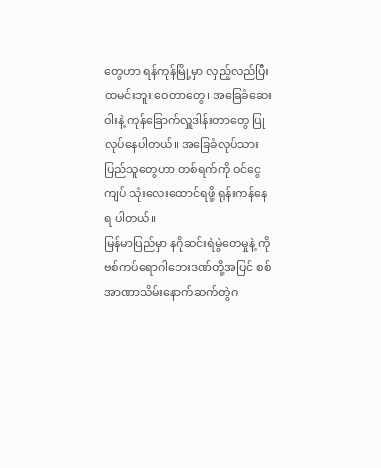တွေဟာ ရန်ကုန်မြို့မှာ လှည့်လည်ပြီး ထမင်းဘူး ဝေတာတွေ၊ အခြေခံဆေးဝါးနဲ့ ကုန်ခြောက်လှူဒါန်းတာတွေ ပြုလုပ်နေပါတယ်။ အခြေခံလုပ်သားပြည်သူတွေဟာ တစ်ရက်ကို ဝင်ငွေ ကျပ် သုံးလေးထောင်ရဖို့ ရုန်းကန်နေရ ပါတယ်။
မြန်မာပြည်မှာ နဂိုဆင်းရဲမွဲတေမှုနဲ့ ကိုဗစ်ကပ်ရောဂါဘေးဒဏ်တို့အပြင် စစ်အာဏာသိမ်းနောက်ဆက်တွဲဂ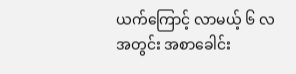ယက်ကြောင့် လာမယ့် ၆ လ အတွင်း အစာခေါင်း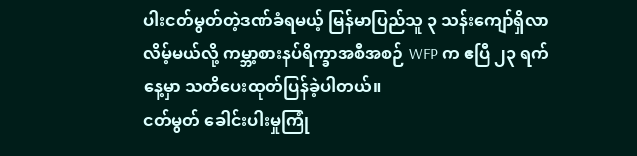ပါးငတ်မွတ်တဲ့ဒဏ်ခံရမယ့် မြန်မာပြည်သူ ၃ သန်းကျော်ရှိလာ လိမ့်မယ်လို့ ကမ္ဘာ့စားနပ်ရိက္ခာအစီအစဉ် WFP က ဧပြီ ၂၃ ရက်နေ့မှာ သတိပေးထုတ်ပြန်ခဲ့ပါတယ်။
ငတ်မွတ် ခေါင်းပါးမှုကြုံ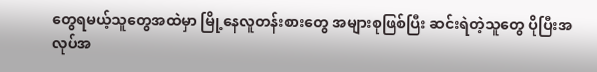တွေရမယ့်သူတွေအထဲမှာ မြို့နေလူတန်းစားတွေ အများစုဖြစ်ပြီး ဆင်းရဲတဲ့သူတွေ ပိုပြီးအလုပ်အ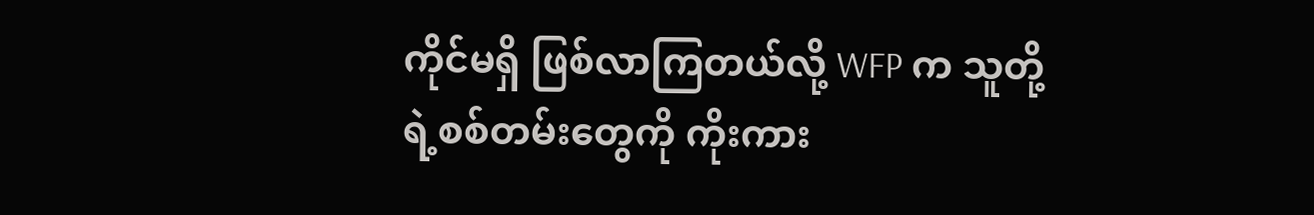ကိုင်မရှိ ဖြစ်လာကြတယ်လို့ WFP က သူတို့ရဲ့စစ်တမ်းတွေကို ကိုးကား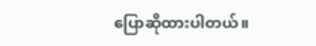ပြောဆိုထားပါတယ်။